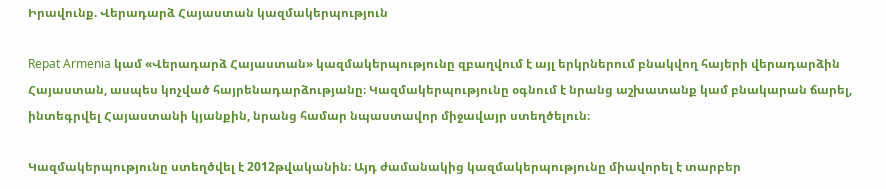Իրավունք. Վերադարձ Հայաստան կազմակերպություն

Repat Armenia կամ «Վերադարձ Հայաստան» կազմակերպությունը զբաղվում է այլ երկրներում բնակվող հայերի վերադարձին Հայաստան, ասպես կոչված հայրենադարձությանը։ Կազմակերպությունը օգնում է նրանց աշխատանք կամ բնակարան ճարել, ինտեգրվել Հայաստանի կյանքին, նրանց համար նպաստավոր միջավայր ստեղծելուն։

Կազմակերպությունը ստեղծվել է 2012թվականին։ Այդ ժամանակից կազմակերպությունը միավորել է տարբեր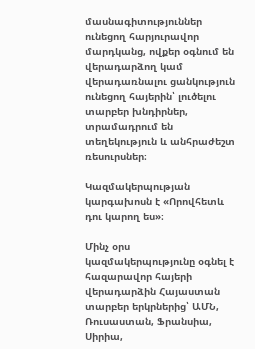մասնագիտություններ ունեցող հարյուրավոր մարդկանց, ովքեր օգնում են վերադարձող կամ վերադառնալու ցանկություն ունեցող հայերին՝ լուծելու տարբեր խնդիրներ, տրամադրում են տեղեկություն և անհրաժեշտ ռեսուրսներ։

Կազմակերպության կարգախոսն է «Որովհետև դու կարող ես»։

Մինչ օրս կազմակերպությունը օգնել է հազարավոր հայերի վերադարձին Հայաստան տարբեր երկրներից՝ ԱՄՆ, Ռուսաստան, Ֆրանսիա, Սիրիա,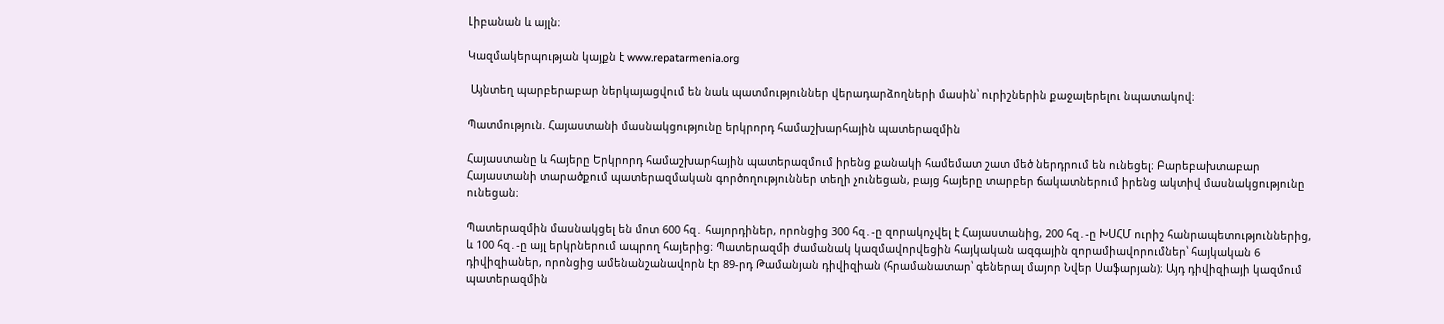Լիբանան և այլն։

Կազմակերպության կայքն է www.repatarmenia.org

 Այնտեղ պարբերաբար ներկայացվում են նաև պատմություններ վերադարձողների մասին՝ ուրիշներին քաջալերելու նպատակով։

Պատմություն. Հայաստանի մասնակցությունը երկրորդ համաշխարհային պատերազմին

Հայաստանը և հայերը Երկրորդ համաշխարհային պատերազմում իրենց քանակի համեմատ շատ մեծ ներդրում են ունեցել։ Բարեբախտաբար Հայաստանի տարածքում պատերազմական գործողություններ տեղի չունեցան, բայց հայերը տարբեր ճակատներում իրենց ակտիվ մասնակցությունը ունեցան։

Պատերազմին մասնակցել են մոտ 600 հզ․ հայորդիներ, որոնցից 300 հզ․-ը զորակոչվել է Հայաստանից, 200 հզ․-ը ԽՍՀՄ ուրիշ հանրապետություններից, և 100 հզ․-ը այլ երկրներում ապրող հայերից։ Պատերազմի ժամանակ կազմավորվեցին հայկական ազգային զորամիավորումներ՝ հայկական 6 դիվիզիաներ, որոնցից ամենանշանավորն էր 89-րդ Թամանյան դիվիզիան (հրամանատար՝ գեներալ մայոր Նվեր Սաֆարյան)։ Այդ դիվիզիայի կազմում պատերազմին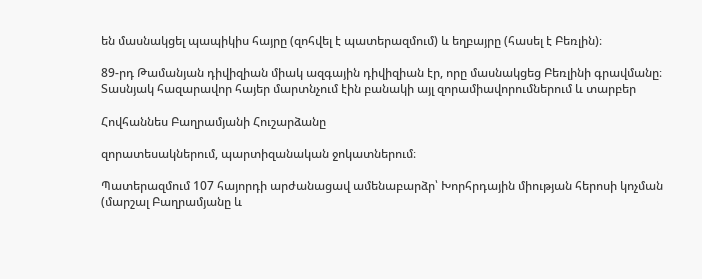են մասնակցել պապիկիս հայրը (զոհվել է պատերազմում) և եղբայրը (հասել է Բեռլին)։

89-րդ Թամանյան դիվիզիան միակ ազգային դիվիզիան էր, որը մասնակցեց Բեռլինի գրավմանը։ Տասնյակ հազարավոր հայեր մարտնչում էին բանակի այլ զորամիավորումներում և տարբեր

Հովհաննես Բաղրամյանի Հուշարձանը

զորատեսակներում, պարտիզանական ջոկատներում։

Պատերազմում 107 հայորդի արժանացավ ամենաբարձր՝ Խորհրդային միության հերոսի կոչման (մարշալ Բաղրամյանը և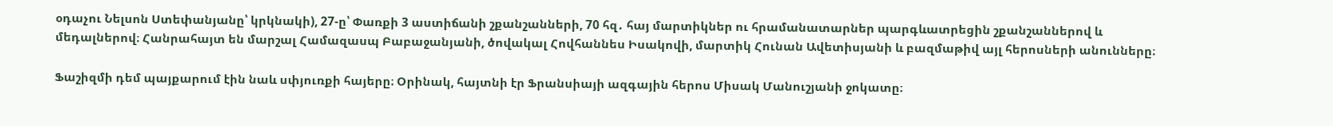օդաչու Նելսոն Ստեփանյանը՝ կրկնակի), 27-ը՝ Փառքի 3 աստիճանի շքանշանների, 70 հզ․ հայ մարտիկներ ու հրամանատարներ պարգևատրեցին շքանշաններով և մեդալներով։ Հանրահայտ են մարշալ Համազասպ Բաբաջանյանի, ծովակալ Հովհաննես Իսակովի, մարտիկ Հունան Ավետիսյանի և բազմաթիվ այլ հերոսների անունները։

Ֆաշիզմի դեմ պայքարում էին նաև սփյուռքի հայերը։ Օրինակ, հայտնի էր Ֆրանսիայի ազգային հերոս Միսակ Մանուշյանի ջոկատը։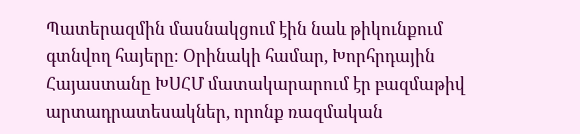Պատերազմին մասնակցում էին նաև թիկունքում գտնվող հայերը։ Օրինակի համար, Խորհրդային Հայաստանը ԽՍՀՄ մատակարարում էր բազմաթիվ արտադրատեսակներ, որոնք ռազմական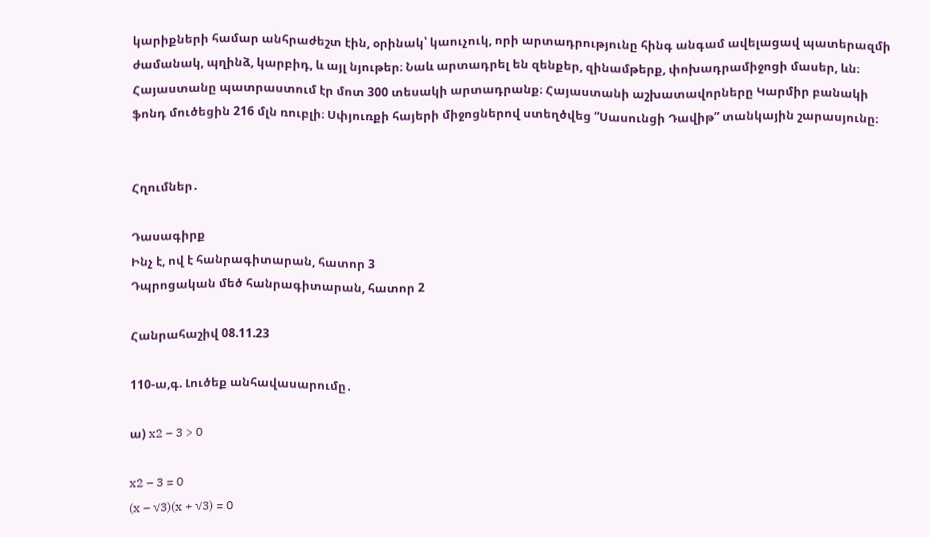կարիքների համար անհրաժեշտ էին, օրինակ՝ կաուչուկ, որի արտադրությունը հինգ անգամ ավելացավ պատերազմի ժամանակ, պղինձ, կարբիդ, և այլ նյութեր։ Նաև արտադրել են զենքեր, զինամթերք, փոխադրամիջոցի մասեր, ևն։ Հայաստանը պատրաստում էր մոտ 300 տեսակի արտադրանք։ Հայաստանի աշխատավորները Կարմիր բանակի ֆոնդ մուծեցին 216 մլն ռուբլի։ Սփյուռքի հայերի միջոցներով ստեղծվեց “Սասունցի Դավիթ” տանկային շարասյունը։


Հղումներ․

Դասագիրք
Ինչ է, ով է հանրագիտարան, հատոր 3
Դպրոցական մեծ հանրագիտարան, հատոր 2

Հանրահաշիվ 08.11.23

110-ա,գ. Լուծեք անհավասարումը․

ա) x2 – 3 > 0

x2 – 3 = 0
(x – √3)(x + √3) = 0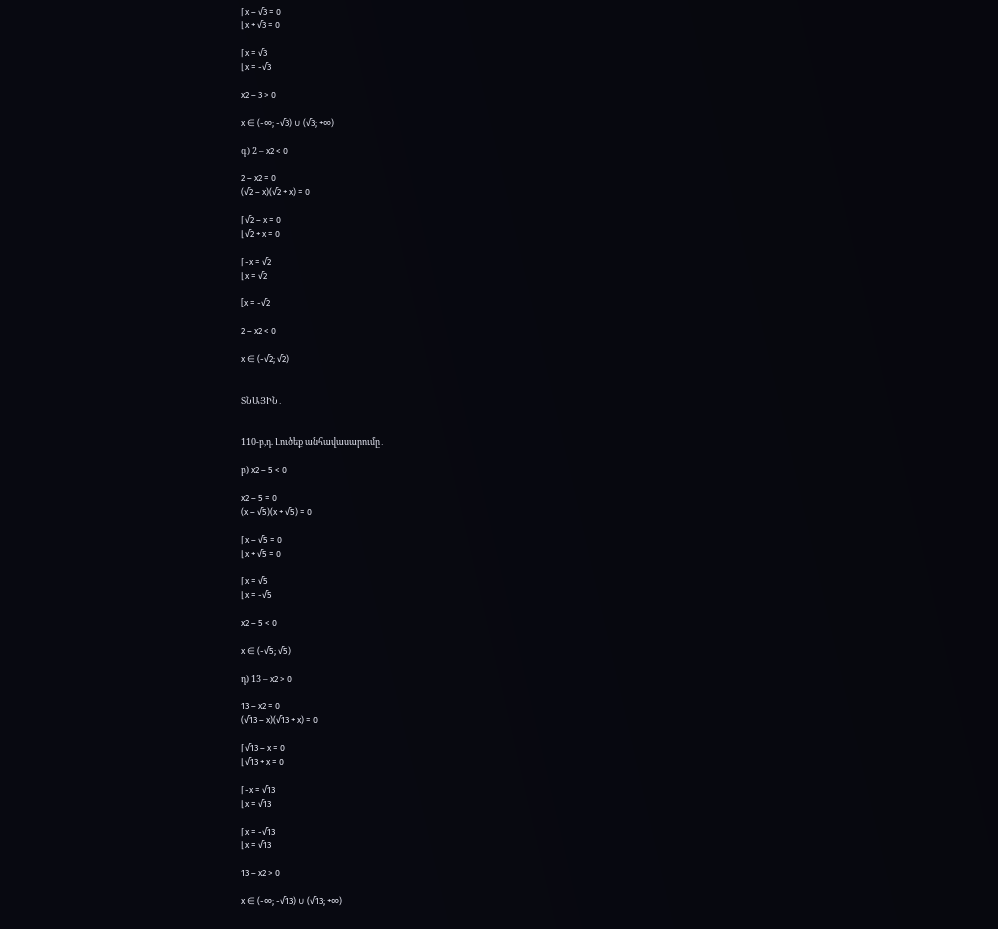⌈x – √3 = 0
⌊x + √3 = 0

⌈x = √3
⌊x = -√3

x2 – 3 > 0

x ∈ (-∞; -√3) ∪ (√3; +∞)

գ) 2 – x2 < 0

2 – x2 = 0
(√2 – x)(√2 + x) = 0

⌈√2 – x = 0
⌊√2 + x = 0

⌈-x = √2
⌊x = √2

[x = -√2

2 – x2 < 0

x ∈ (-√2; √2)


ՏՆԱՅԻՆ․


110-բ,դ. Լուծեք անհավասարումը․

բ) x2 – 5 < 0

x2 – 5 = 0
(x – √5)(x + √5) = 0

⌈x – √5 = 0
⌊x + √5 = 0

⌈x = √5
⌊x = -√5

x2 – 5 < 0

x ∈ (-√5; √5)

դ) 13 – x2 > 0

13 – x2 = 0
(√13 – x)(√13 + x) = 0

⌈√13 – x = 0
⌊√13 + x = 0

⌈-x = √13
⌊x = √13

⌈x = -√13
⌊x = √13

13 – x2 > 0

x ∈ (-∞; -√13) ∪ (√13; +∞)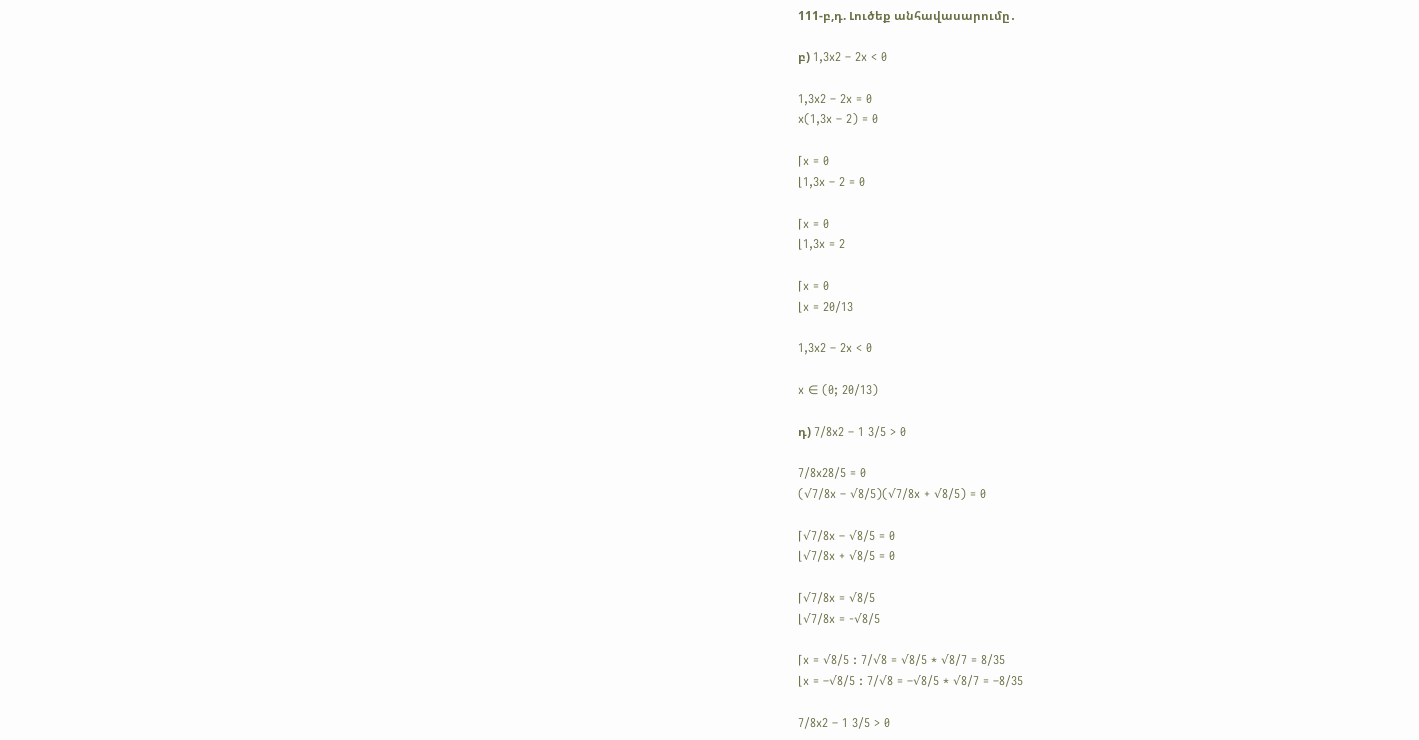111-բ,դ. Լուծեք անհավասարումը․

բ) 1,3x2 – 2x < 0

1,3x2 – 2x = 0
x(1,3x – 2) = 0

⌈x = 0
⌊1,3x – 2 = 0

⌈x = 0
⌊1,3x = 2

⌈x = 0
⌊x = 20/13

1,3x2 – 2x < 0

x ∈ (0; 20/13)

դ) 7/8x2 – 1 3/5 > 0

7/8x28/5 = 0
(√7/8x – √8/5)(√7/8x + √8/5) = 0

⌈√7/8x – √8/5 = 0
⌊√7/8x + √8/5 = 0

⌈√7/8x = √8/5
⌊√7/8x = -√8/5

⌈x = √8/5 : 7/√8 = √8/5 * √8/7 = 8/35
⌊x = –√8/5 : 7/√8 = –√8/5 * √8/7 = –8/35

7/8x2 – 1 3/5 > 0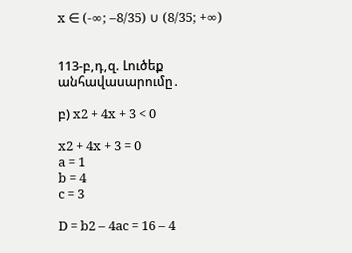x ∈ (-∞; –8/35) ∪ (8/35; +∞)


113-բ,դ,զ. Լուծեք անհավասարումը․

բ) x2 + 4x + 3 < 0

x2 + 4x + 3 = 0
a = 1
b = 4
c = 3

D = b2 – 4ac = 16 – 4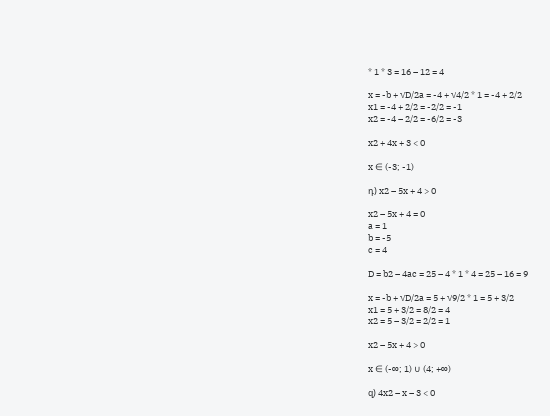* 1 * 3 = 16 – 12 = 4

x = -b + √D/2a = -4 + √4/2 * 1 = -4 + 2/2
x1 = -4 + 2/2 = -2/2 = -1
x2 = -4 – 2/2 = -6/2 = -3

x2 + 4x + 3 < 0

x ∈ (-3; -1)

դ) x2 – 5x + 4 > 0

x2 – 5x + 4 = 0
a = 1
b = -5
c = 4

D = b2 – 4ac = 25 – 4 * 1 * 4 = 25 – 16 = 9

x = -b + √D/2a = 5 + √9/2 * 1 = 5 + 3/2
x1 = 5 + 3/2 = 8/2 = 4
x2 = 5 – 3/2 = 2/2 = 1

x2 – 5x + 4 > 0

x ∈ (-∞; 1) ∪ (4; +∞)

զ) 4x2 – x – 3 < 0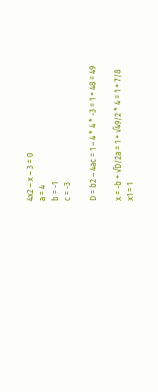4x2 – x – 3 = 0
a = 4
b = -1
c = -3

D = b2 – 4ac = 1 – 4 * 4 * -3 = 1 + 48 = 49

x = -b + √D/2a = 1 + √49/2 * 4 = 1 + 7/8
x1 = 1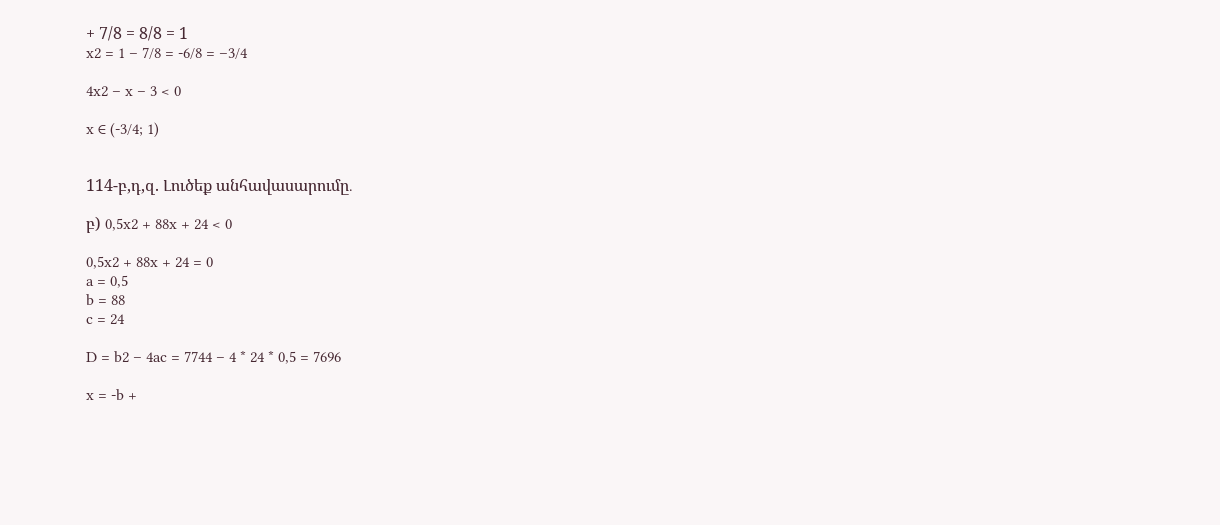+ 7/8 = 8/8 = 1
x2 = 1 – 7/8 = -6/8 = –3/4

4x2 – x – 3 < 0

x ∈ (-3/4; 1)


114-բ,դ,զ. Լուծեք անհավասարումը․

բ) 0,5x2 + 88x + 24 < 0

0,5x2 + 88x + 24 = 0
a = 0,5
b = 88
c = 24

D = b2 – 4ac = 7744 – 4 * 24 * 0,5 = 7696

x = -b +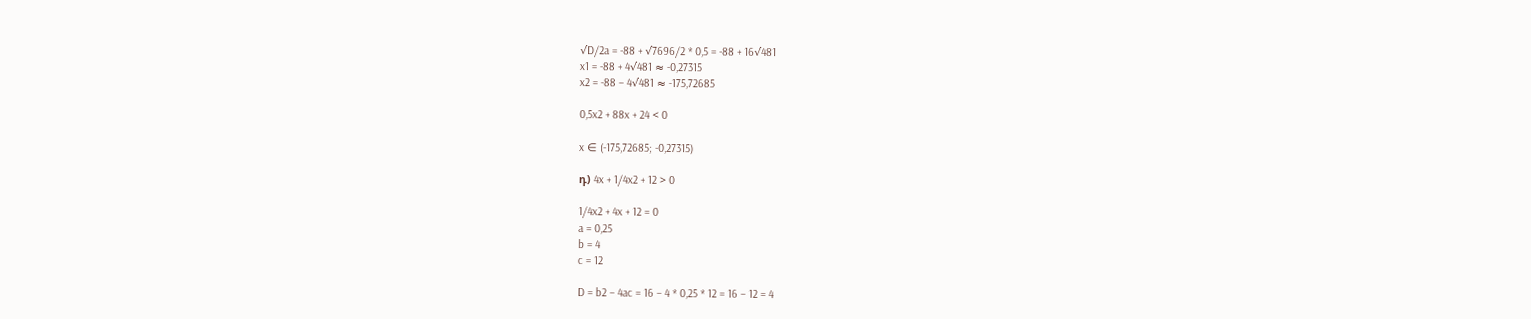√D/2a = -88 + √7696/2 * 0,5 = -88 + 16√481
x1 = -88 + 4√481 ≈ -0,27315
x2 = -88 – 4√481 ≈ -175,72685

0,5x2 + 88x + 24 < 0

x ∈ (-175,72685; -0,27315)

դ) 4x + 1/4x2 + 12 > 0

1/4x2 + 4x + 12 = 0
a = 0,25
b = 4
c = 12

D = b2 – 4ac = 16 – 4 * 0,25 * 12 = 16 – 12 = 4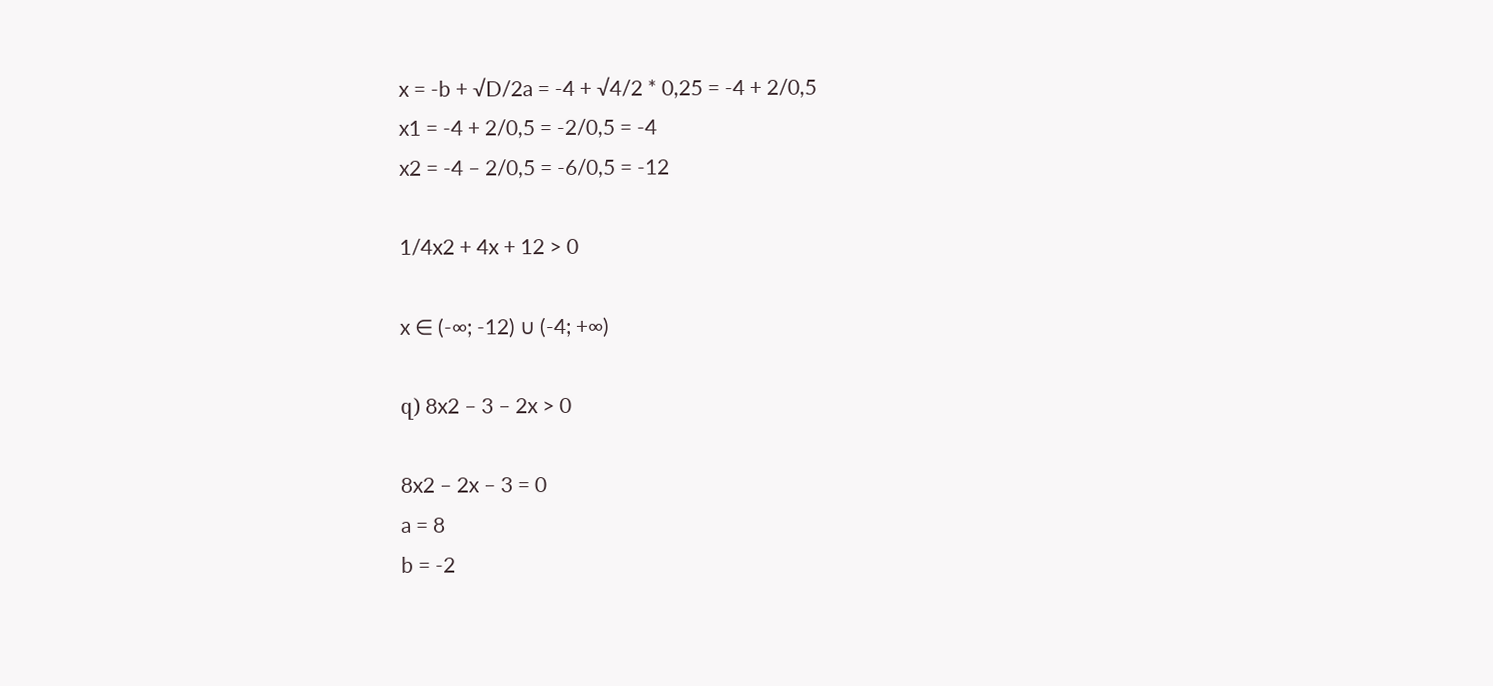x = -b + √D/2a = -4 + √4/2 * 0,25 = -4 + 2/0,5
x1 = -4 + 2/0,5 = -2/0,5 = -4
x2 = -4 – 2/0,5 = -6/0,5 = -12

1/4x2 + 4x + 12 > 0

x ∈ (-∞; -12) ∪ (-4; +∞)

զ) 8x2 – 3 – 2x > 0

8x2 – 2x – 3 = 0
a = 8
b = -2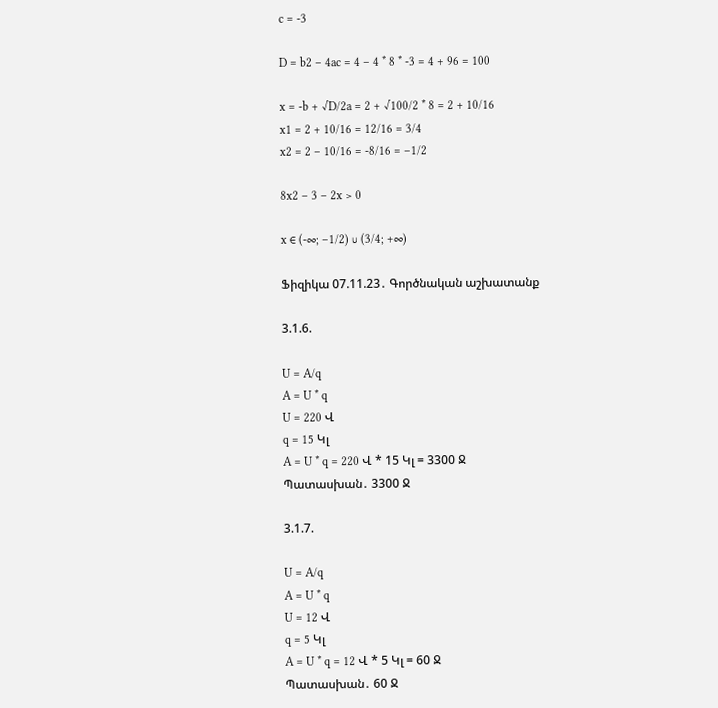c = -3

D = b2 – 4ac = 4 – 4 * 8 * -3 = 4 + 96 = 100

x = -b + √D/2a = 2 + √100/2 * 8 = 2 + 10/16
x1 = 2 + 10/16 = 12/16 = 3/4
x2 = 2 – 10/16 = -8/16 = –1/2

8x2 – 3 – 2x > 0

x ∈ (-∞; –1/2) ∪ (3/4; +∞)

Ֆիզիկա 07.11.23․ Գործնական աշխատանք

3.1.6.

U = A/q
A = U * q
U = 220 Վ
q = 15 Կլ
A = U * q = 220 Վ * 15 Կլ = 3300 Ջ
Պատասխան․ 3300 Ջ

3.1.7.

U = A/q
A = U * q
U = 12 Վ
q = 5 Կլ
A = U * q = 12 Վ * 5 Կլ = 60 Ջ
Պատասխան․ 60 Ջ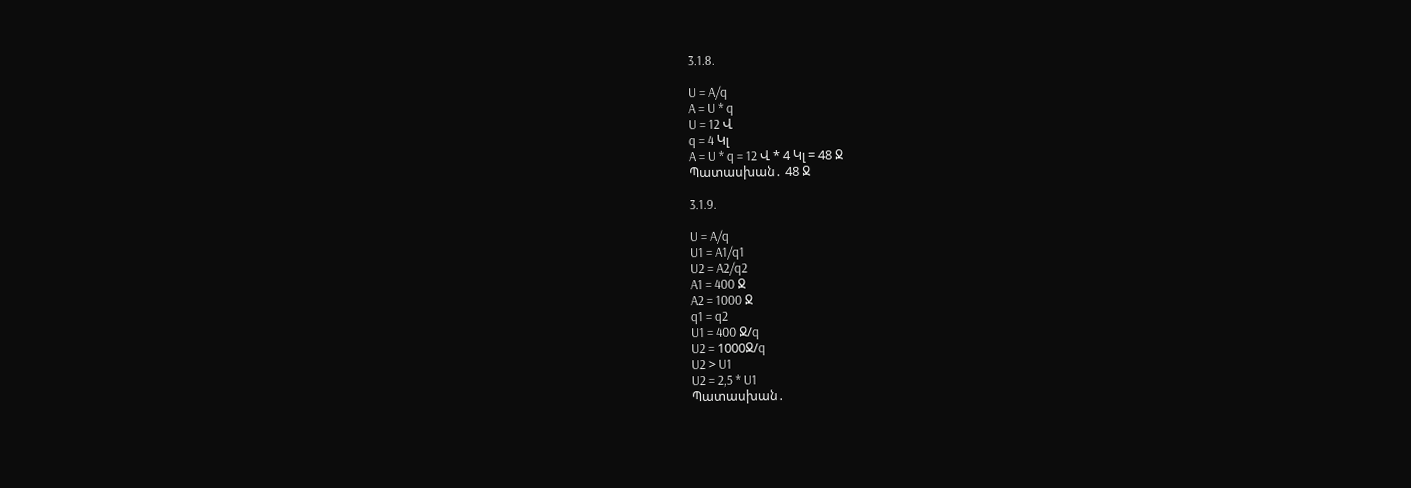3.1.8.

U = A/q
A = U * q
U = 12 Վ
q = 4 Կլ
A = U * q = 12 Վ * 4 Կլ = 48 Ջ
Պատասխան․ 48 Ջ

3.1.9.

U = A/q
U1 = A1/q1
U2 = A2/q2
A1 = 400 Ջ
A2 = 1000 Ջ
q1 = q2
U1 = 400 Ջ/q
U2 = 1000Ջ/q
U2 > U1
U2 = 2,5 * U1
Պատասխան․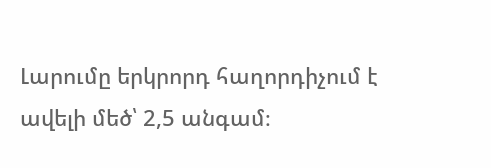Լարումը երկրորդ հաղորդիչում է ավելի մեծ՝ 2,5 անգամ։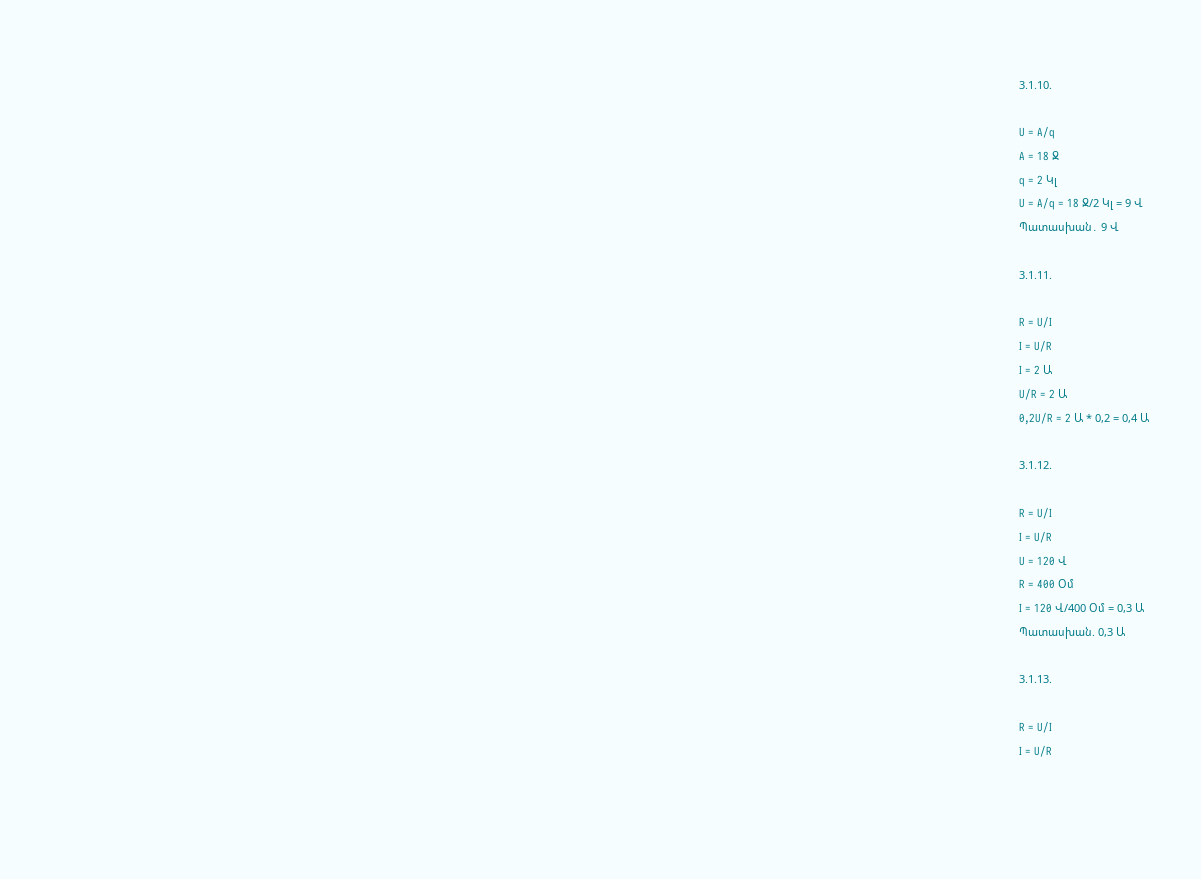3.1.10.

U = A/q
A = 18 Ջ
q = 2 Կլ
U = A/q = 18 Ջ/2 Կլ = 9 Վ
Պատասխան․ 9 Վ

3.1.11.

R = U/I
I = U/R
I = 2 Ա
U/R = 2 Ա
0,2U/R = 2 Ա * 0,2 = 0,4 Ա

3.1.12.

R = U/I
I = U/R
U = 120 Վ
R = 400 Օմ
I = 120 Վ/400 Օմ = 0,3 Ա
Պատասխան. 0,3 Ա

3.1.13.

R = U/I
I = U/R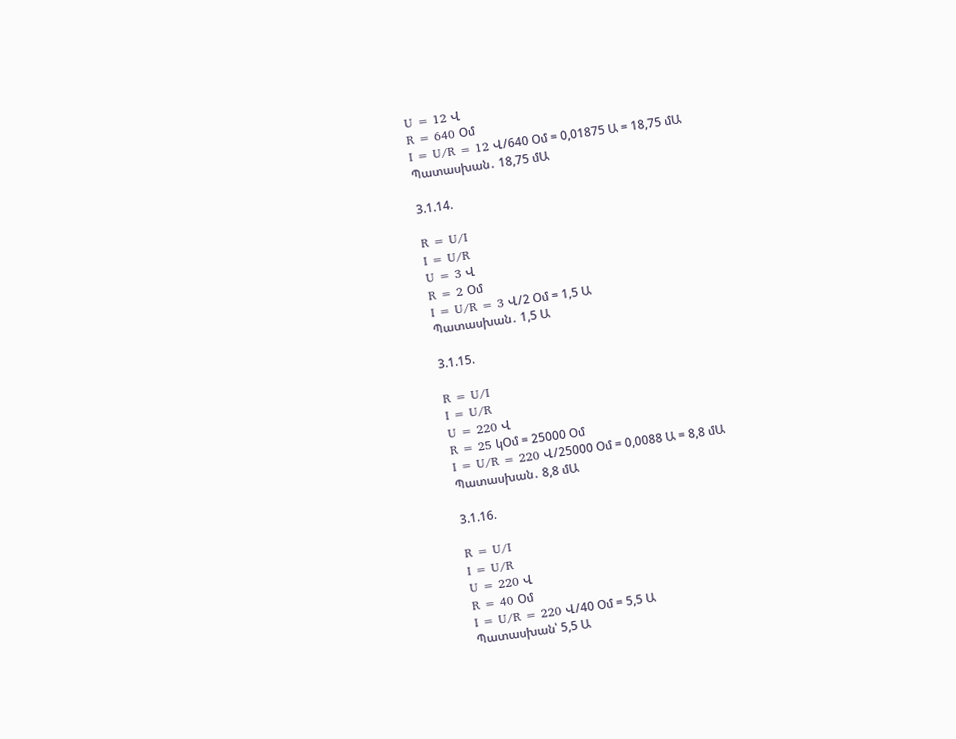U = 12 Վ
R = 640 Օմ
I = U/R = 12 Վ/640 Օմ = 0,01875 Ա = 18,75 մԱ
Պատասխան․ 18,75 մԱ

3.1.14.

R = U/I
I = U/R
U = 3 Վ
R = 2 Օմ
I = U/R = 3 Վ/2 Օմ = 1,5 Ա
Պատասխան․ 1,5 Ա

3.1.15.

R = U/I
I = U/R
U = 220 Վ
R = 25 կՕմ = 25000 Օմ
I = U/R = 220 Վ/25000 Օմ = 0,0088 Ա = 8,8 մԱ
Պատասխան․ 8,8 մԱ

3.1.16.

R = U/I
I = U/R
U = 220 Վ
R = 40 Օմ
I = U/R = 220 Վ/40 Օմ = 5,5 Ա
Պատասխան՝ 5,5 Ա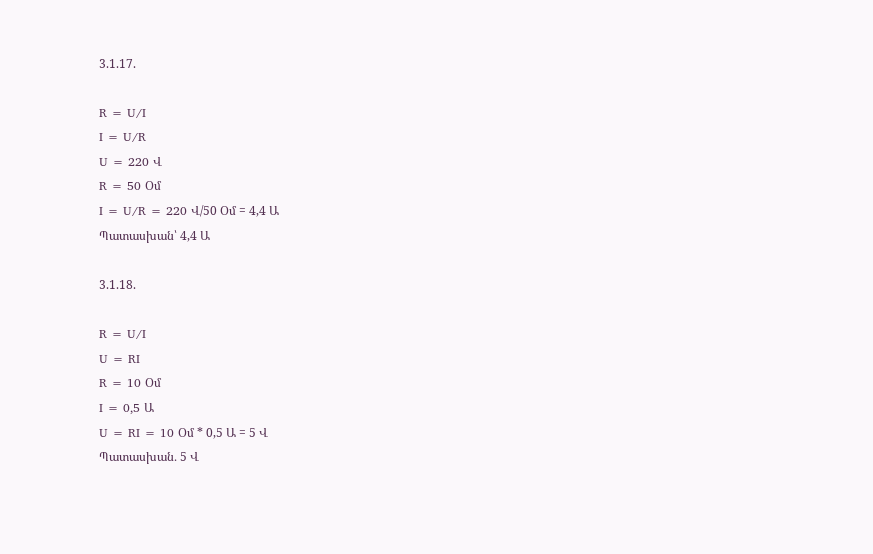3.1.17.

R = U/I
I = U/R
U = 220 Վ
R = 50 Օմ
I = U/R = 220 Վ/50 Օմ = 4,4 Ա
Պատասխան՝ 4,4 Ա

3.1.18.

R = U/I
U = RI
R = 10 Օմ
I = 0,5 Ա
U = RI = 10 Օմ * 0,5 Ա = 5 Վ
Պատասխան․ 5 Վ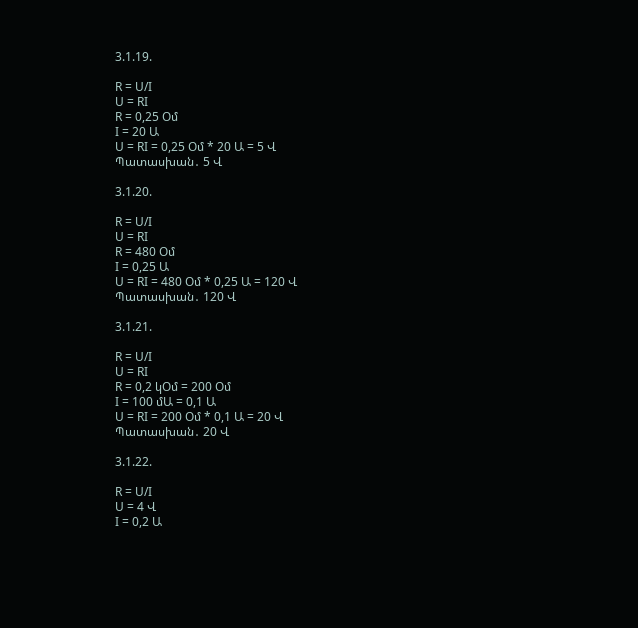3.1.19.

R = U/I
U = RI
R = 0,25 Օմ
I = 20 Ա
U = RI = 0,25 Օմ * 20 Ա = 5 Վ
Պատասխան․ 5 Վ

3.1.20.

R = U/I
U = RI
R = 480 Օմ
I = 0,25 Ա
U = RI = 480 Օմ * 0,25 Ա = 120 Վ
Պատասխան․ 120 Վ

3.1.21.

R = U/I
U = RI
R = 0,2 կՕմ = 200 Օմ
I = 100 մԱ = 0,1 Ա
U = RI = 200 Օմ * 0,1 Ա = 20 Վ
Պատասխան․ 20 Վ

3.1.22.

R = U/I
U = 4 Վ
I = 0,2 Ա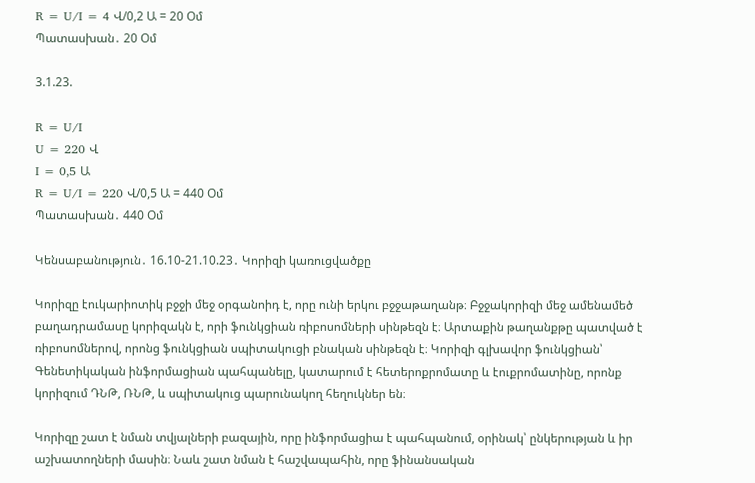R = U/I = 4 Վ/0,2 Ա = 20 Օմ
Պատասխան․ 20 Օմ

3.1.23.

R = U/I
U = 220 Վ
I = 0,5 Ա
R = U/I = 220 Վ/0,5 Ա = 440 Օմ
Պատասխան․ 440 Օմ

Կենսաբանություն․ 16.10-21.10.23․ Կորիզի կառուցվածքը

Կորիզը էուկարիոտիկ բջջի մեջ օրգանոիդ է, որը ունի երկու բջջաթաղանթ։ Բջջակորիզի մեջ ամենամեծ բաղադրամասը կորիզակն է, որի ֆունկցիան ռիբոսոմների սինթեզն է։ Արտաքին թաղանքթը պատված է ռիբոսոմներով, որոնց ֆունկցիան սպիտակուցի բնական սինթեզն է։ Կորիզի գլխավոր ֆունկցիան՝ Գենետիկական ինֆորմացիան պահպանելը, կատարում է հետերոքրոմատը և էուքրոմատինը, որոնք կորիզում ԴՆԹ, ՌՆԹ, և սպիտակուց պարունակող հեղուկներ են։

Կորիզը շատ է նման տվյալների բազային, որը ինֆորմացիա է պահպանում, օրինակ՝ ընկերության և իր աշխատողների մասին։ Նաև շատ նման է հաշվապահին, որը ֆինանսական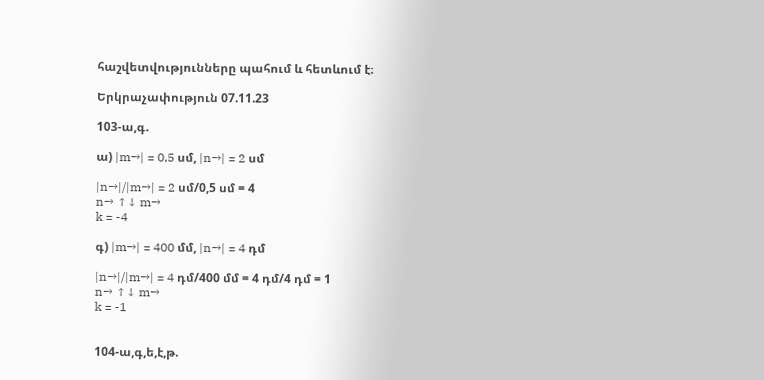հաշվետվությունները պահում և հետևում է։

Երկրաչափություն 07.11.23

103-ա,գ.

ա) |m→| = 0,5 սմ, |n→| = 2 սմ

|n→|/|m→| = 2 սմ/0,5 սմ = 4
n→ ↑↓ m→
k = -4

գ) |m→| = 400 մմ, |n→| = 4 դմ

|n→|/|m→| = 4 դմ/400 մմ = 4 դմ/4 դմ = 1
n→ ↑↓ m→
k = -1


104-ա,գ,ե,է,թ.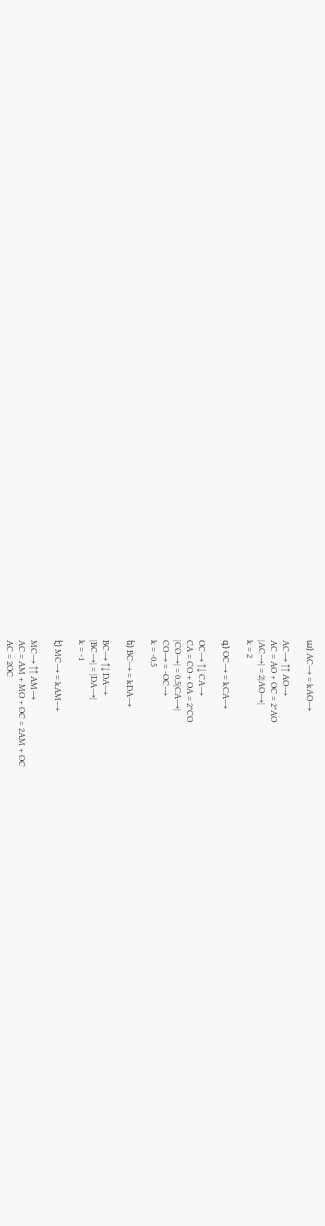ա) AC→ = kAO→

AC→ ↑↑ AO→
AC = AO + OC = 2*AO
|AC→| = 2|AO→|
k = 2

գ) OC→ = kCA→

OC→ ↑↓ CA→
CA = CO + OA = 2*CO
|CO→| = 0,5|CA→|
CO→ = -OC→
k = -0,5

ե) BC→ = kDA→

BC→ ↑↓ DA→
|BC→| = |DA→|
k = -1

է) MC→ = kAM→

MC→ ↑↑ AM→
AC = AM + MO + OC = 2AM + OC
AC = 2OC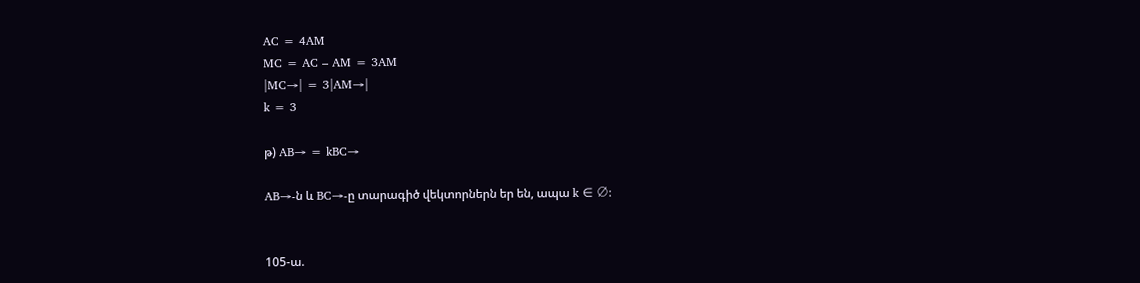AC = 4AM
MC = AC – AM = 3AM
|MC→| = 3|AM→|
k = 3

թ) AB→ = kBC→

AB→-ն և BC→-ը տարագիծ վեկտորներն եր են, ապա k ∈ ∅:


105-ա.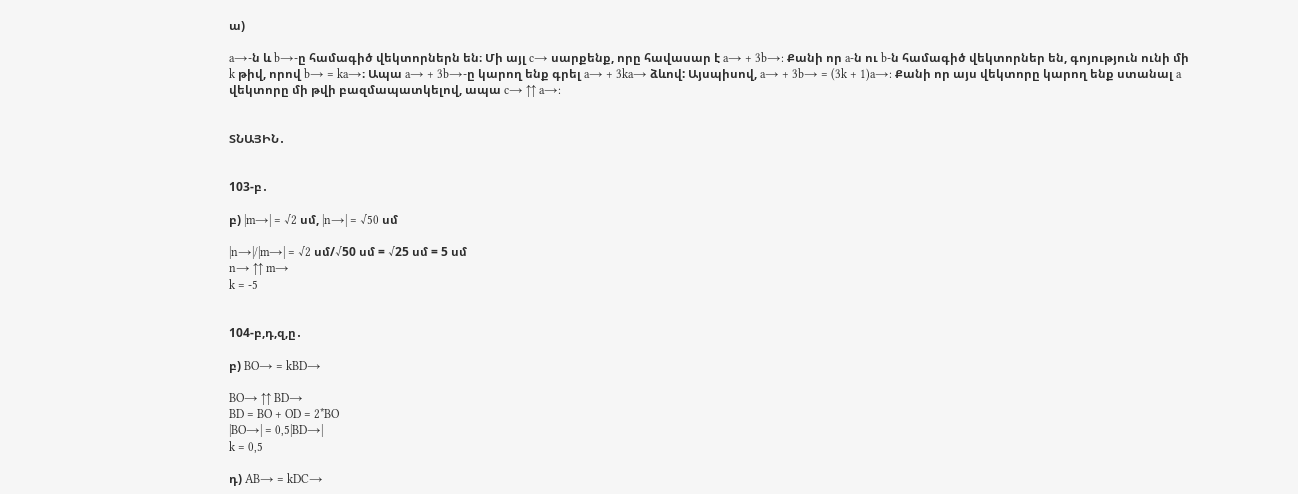ա)

a→-ն և b→-ը համագիծ վեկտորներն են։ Մի այլ c→ սարքենք, որը հավասար է a→ + 3b→: Քանի որ a-ն ու b-ն համագիծ վեկտորներ են, գոյություն ունի մի k թիվ, որով b→ = ka→։ Ապա a→ + 3b→-ը կարող ենք գրել a→ + 3ka→ ձևով: Այսպիսով, a→ + 3b→ = (3k + 1)a→: Քանի որ այս վեկտորը կարող ենք ստանալ a վեկտորը մի թվի բազմապատկելով, ապա c→ ↑↑ a→:


ՏՆԱՅԻՆ․


103-բ․

բ) |m→| = √2 սմ, |n→| = √50 սմ

|n→|/|m→| = √2 սմ/√50 սմ = √25 սմ = 5 սմ
n→ ↑↑ m→
k = -5


104-բ,դ,զ,ը․

բ) BO→ = kBD→

BO→ ↑↑ BD→
BD = BO + OD = 2*BO
|BO→| = 0,5|BD→|
k = 0,5

դ) AB→ = kDC→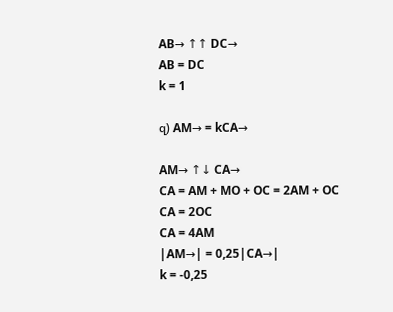AB→ ↑↑ DC→
AB = DC
k = 1

զ) AM→ = kCA→

AM→ ↑↓ CA→
CA = AM + MO + OC = 2AM + OC
CA = 2OC
CA = 4AM
|AM→| = 0,25|CA→|
k = -0,25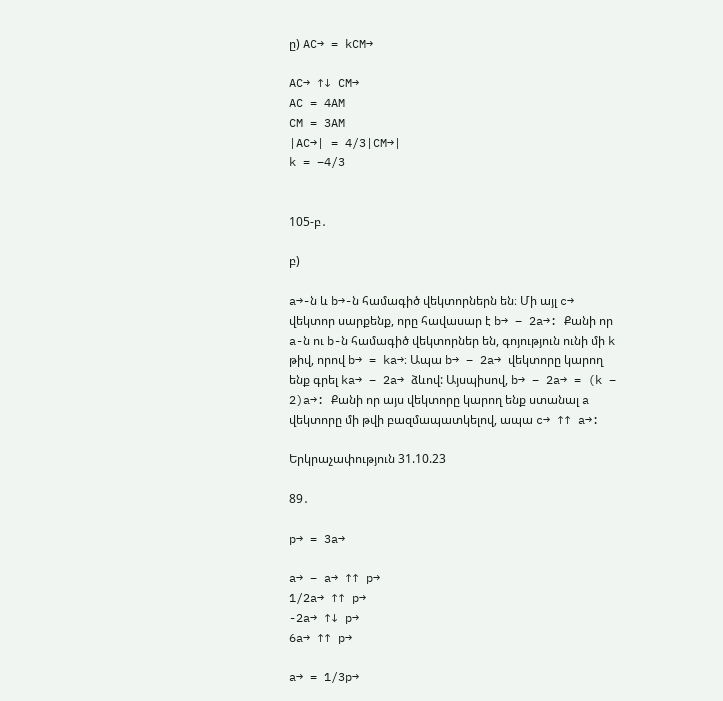ը) AC→ = kCM→

AC→ ↑↓ CM→
AC = 4AM
CM = 3AM
|AC→| = 4/3|CM→|
k = –4/3


105-բ․

բ)

a→-ն և b→-ն համագիծ վեկտորներն են։ Մի այլ c→ վեկտոր սարքենք, որը հավասար է b→ – 2a→: Քանի որ a-ն ու b-ն համագիծ վեկտորներ են, գոյություն ունի մի k թիվ, որով b→ = ka→։ Ապա b→ – 2a→ վեկտորը կարող ենք գրել ka→ – 2a→ ձևով: Այսպիսով, b→ – 2a→ = (k – 2)a→: Քանի որ այս վեկտորը կարող ենք ստանալ a վեկտորը մի թվի բազմապատկելով, ապա c→ ↑↑ a→:

Երկրաչափություն 31.10.23

89․

p→ = 3a→

a→ – a→ ↑↑ p→
1/2a→ ↑↑ p→
-2a→ ↑↓ p→
6a→ ↑↑ p→

a→ = 1/3p→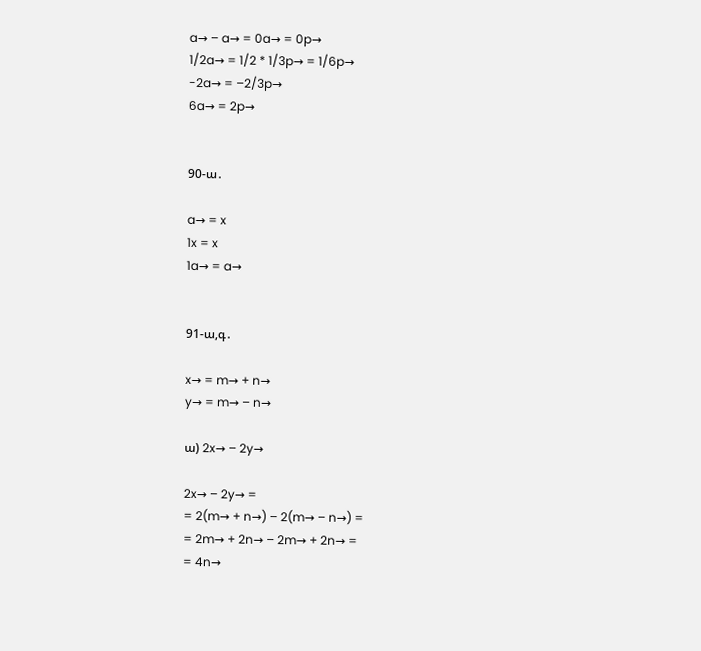a→ – a→ = 0a→ = 0p→
1/2a→ = 1/2 * 1/3p→ = 1/6p→
-2a→ = –2/3p→
6a→ = 2p→


90-ա․

a→ = x
1x = x
1a→ = a→


91-ա,գ․

x→ = m→ + n→
y→ = m→ – n→

ա) 2x→ – 2y→

2x→ – 2y→ =
= 2(m→ + n→) – 2(m→ – n→) =
= 2m→ + 2n→ – 2m→ + 2n→ =
= 4n→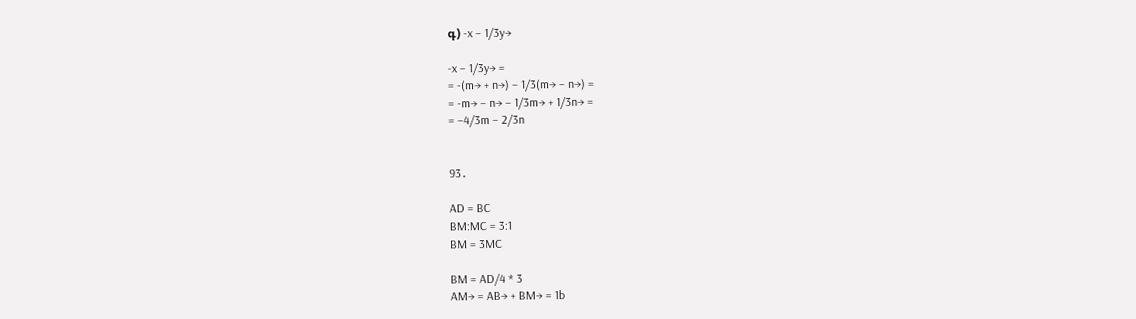գ) -x – 1/3y→

-x – 1/3y→ =
= -(m→ + n→) – 1/3(m→ – n→) =
= -m→ – n→ – 1/3m→ + 1/3n→ =
= –4/3m – 2/3n


93․

AD = BC
BM:MC = 3:1
BM = 3MC

BM = AD/4 * 3
AM→ = AB→ + BM→ = 1b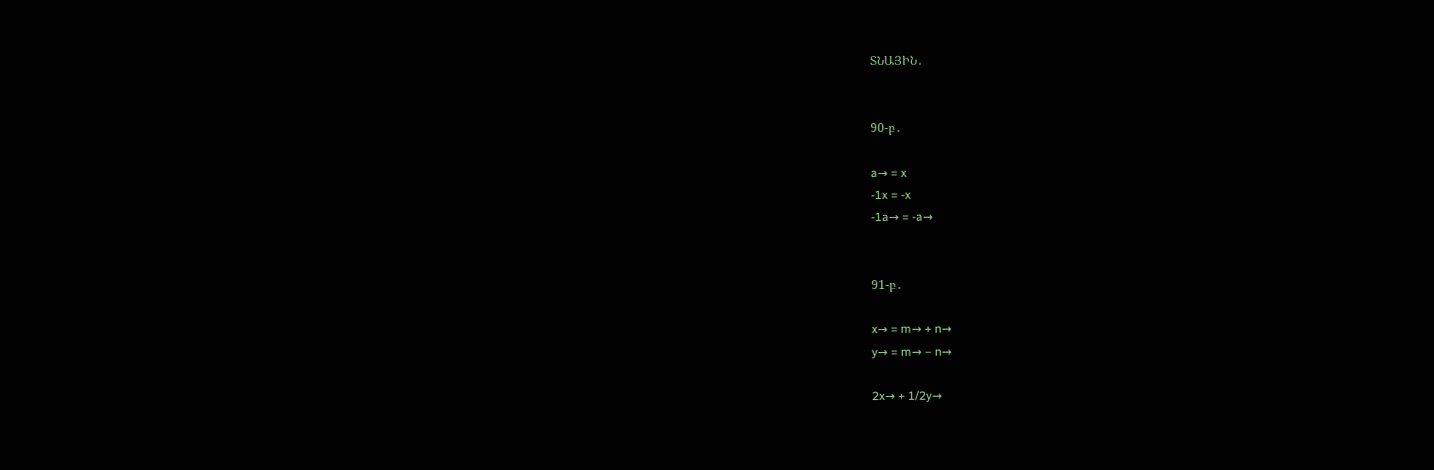ՏՆԱՅԻՆ․


90-բ․

a→ = x
-1x = -x
-1a→ = -a→


91-բ․

x→ = m→ + n→
y→ = m→ – n→

2x→ + 1/2y→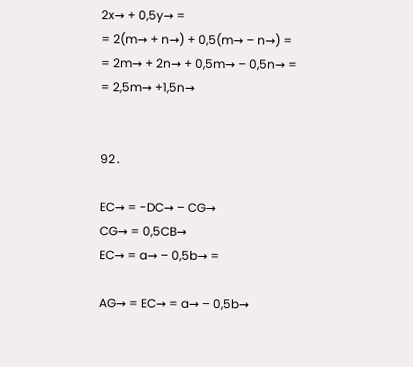2x→ + 0,5y→ =
= 2(m→ + n→) + 0,5(m→ – n→) =
= 2m→ + 2n→ + 0,5m→ – 0,5n→ =
= 2,5m→ +1,5n→


92․

EC→ = -DC→ – CG→
CG→ = 0,5CB→
EC→ = a→ – 0,5b→ =

AG→ = EC→ = a→ – 0,5b→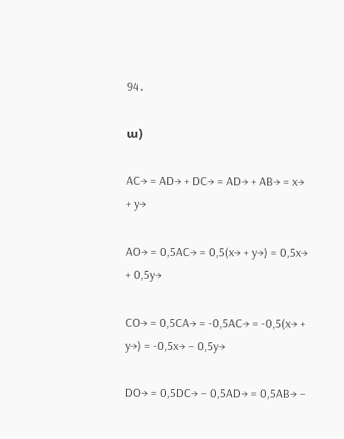94․

ա)

AC→ = AD→ + DC→ = AD→ + AB→ = x→ + y→

AO→ = 0,5AC→ = 0,5(x→ + y→) = 0,5x→ + 0,5y→

CO→ = 0,5CA→ = -0,5AC→ = -0,5(x→ + y→) = -0,5x→ – 0,5y→

DO→ = 0,5DC→ – 0,5AD→ = 0,5AB→ –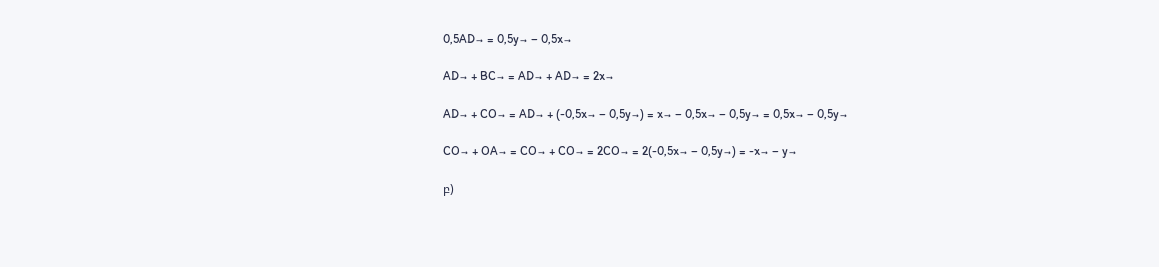0,5AD→ = 0,5y→ – 0,5x→

AD→ + BC→ = AD→ + AD→ = 2x→

AD→ + CO→ = AD→ + (-0,5x→ – 0,5y→) = x→ – 0,5x→ – 0,5y→ = 0,5x→ – 0,5y→

CO→ + OA→ = CO→ + CO→ = 2CO→ = 2(-0,5x→ – 0,5y→) = -x→ – y→

բ)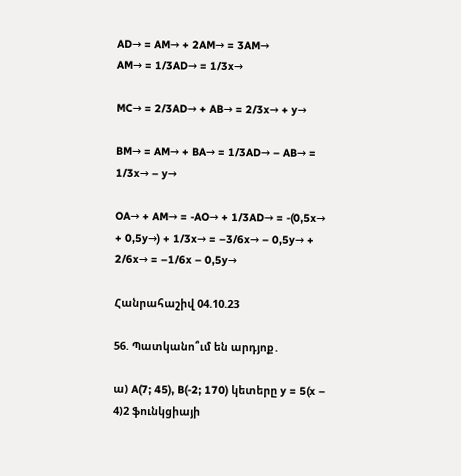AD→ = AM→ + 2AM→ = 3AM→
AM→ = 1/3AD→ = 1/3x→

MC→ = 2/3AD→ + AB→ = 2/3x→ + y→

BM→ = AM→ + BA→ = 1/3AD→ – AB→ = 1/3x→ – y→

OA→ + AM→ = -AO→ + 1/3AD→ = -(0,5x→ + 0,5y→) + 1/3x→ = –3/6x→ – 0,5y→ + 2/6x→ = –1/6x – 0,5y→

Հանրահաշիվ 04.10.23

56. Պատկանո՞ւմ են արդյոք․

ա) A(7; 45), B(-2; 170) կետերը y = 5(x – 4)2 ֆունկցիայի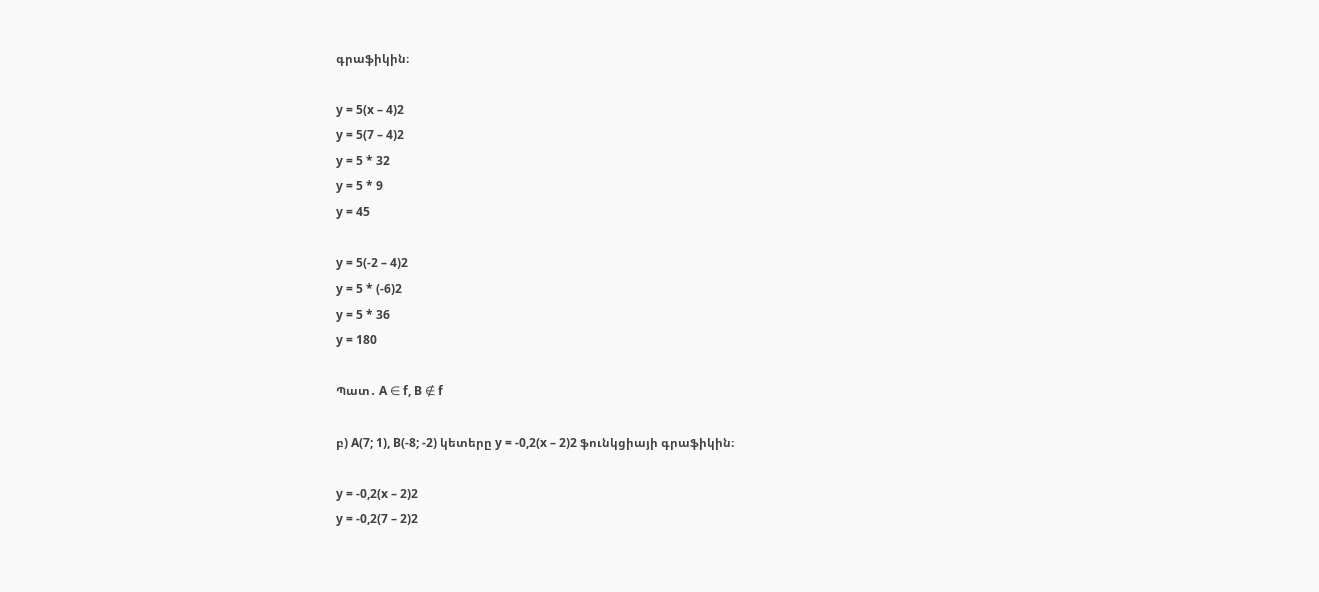գրաֆիկին։

y = 5(x – 4)2
y = 5(7 – 4)2
y = 5 * 32
y = 5 * 9
y = 45

y = 5(-2 – 4)2
y = 5 * (-6)2
y = 5 * 36
y = 180

Պատ․ A ∈ f, B ∉ f

բ) A(7; 1), B(-8; -2) կետերը y = -0,2(x – 2)2 ֆունկցիայի գրաֆիկին։

y = -0,2(x – 2)2
y = -0,2(7 – 2)2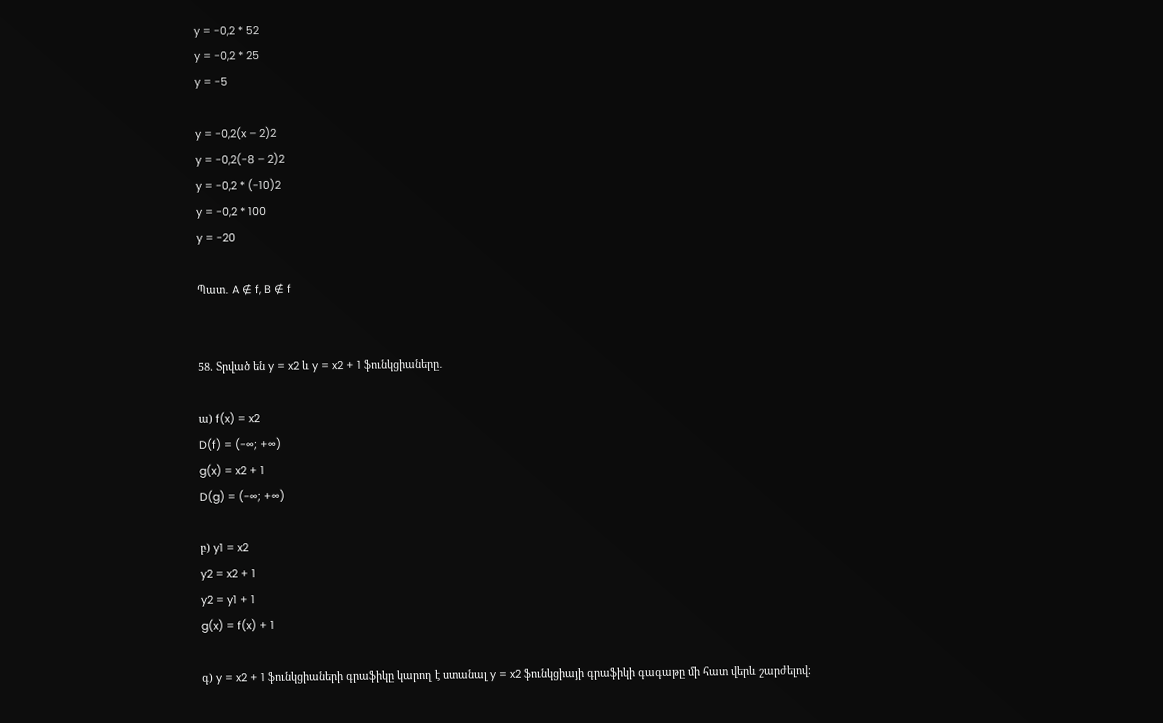y = -0,2 * 52
y = -0,2 * 25
y = -5

y = -0,2(x – 2)2
y = -0,2(-8 – 2)2
y = -0,2 * (-10)2
y = -0,2 * 100
y = -20

Պատ․ A ∉ f, B ∉ f


58. Տրված են y = x2 և y = x2 + 1 ֆունկցիաները․

ա) f(x) = x2
D(f) = (-∞; +∞)
g(x) = x2 + 1
D(g) = (-∞; +∞)

բ) y1 = x2
y2 = x2 + 1
y2 = y1 + 1
g(x) = f(x) + 1

գ) y = x2 + 1 ֆունկցիաների գրաֆիկը կարող է ստանալ y = x2 ֆունկցիայի գրաֆիկի գագաթը մի հատ վերև շարժելով։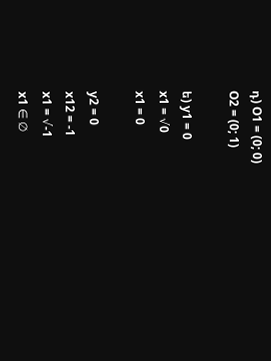դ) O1 = (0; 0)
O2 = (0; 1)

ե) y1 = 0
x1 = √0
x1 = 0

y2 = 0
x12 = -1
x1 = √-1
x1 ∈ ∅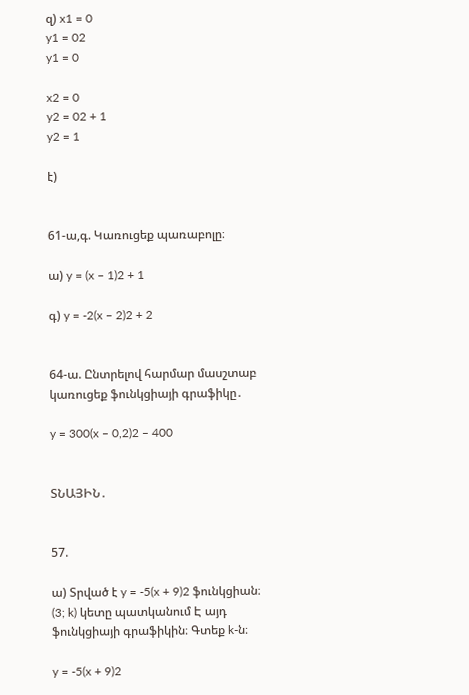զ) x1 = 0
y1 = 02
y1 = 0

x2 = 0
y2 = 02 + 1
y2 = 1

է)


61-ա,գ. Կառուցեք պառաբոլը։

ա) y = (x – 1)2 + 1

գ) y = -2(x – 2)2 + 2


64-ա. Ընտրելով հարմար մասշտաբ կառուցեք ֆունկցիայի գրաֆիկը․

y = 300(x – 0,2)2 – 400


ՏՆԱՅԻՆ․


57.

ա) Տրված է y = -5(x + 9)2 ֆունկցիան։ (3; k) կետը պատկանում Է այդ ֆունկցիայի գրաֆիկին։ Գտեք k-ն։

y = -5(x + 9)2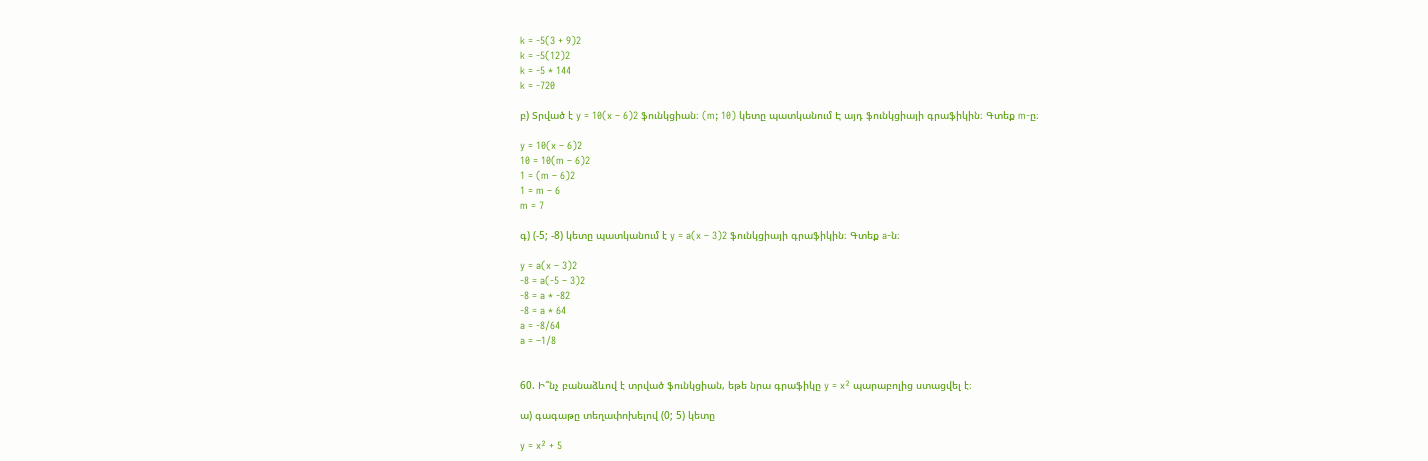k = -5(3 + 9)2
k = -5(12)2
k = -5 * 144
k = -720

բ) Տրված է y = 10(x – 6)2 ֆունկցիան։ (m; 10) կետը պատկանում Է այդ ֆունկցիայի գրաֆիկին։ Գտեք m-ը։

y = 10(x – 6)2
10 = 10(m – 6)2
1 = (m – 6)2
1 = m – 6
m = 7

գ) (-5; -8) կետը պատկանում է y = a(x – 3)2 ֆունկցիայի գրաֆիկին։ Գտեք a-ն։

y = a(x – 3)2
-8 = a(-5 – 3)2
-8 = a * -82
-8 = a * 64
a = -8/64
a = –1/8


60. Ի՞նչ բանաձևով է տրված ֆունկցիան, եթե նրա գրաֆիկը y = x² պարաբոլից ստացվել է։

ա) գագաթը տեղափոխելով (0; 5) կետը

y = x² + 5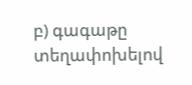բ) գագաթը տեղափոխելով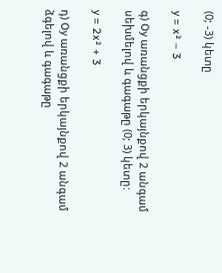(0; -3) կետը

y = x² – 3

գ) Oy առանցքի երկայնքով 2 անգամ սեխմելով և գագաթը (0; 3) կետը:

y = 2x² + 3

դ) Oy առանցքի երկայնքով 2 անգամ ձգելով և գագաթը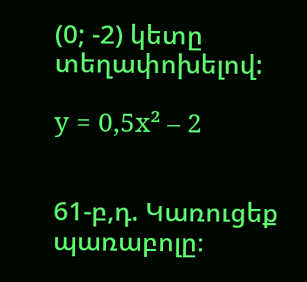(0; -2) կետը տեղափոխելով:

y = 0,5x² – 2


61-բ,դ. Կառուցեք պառաբոլը։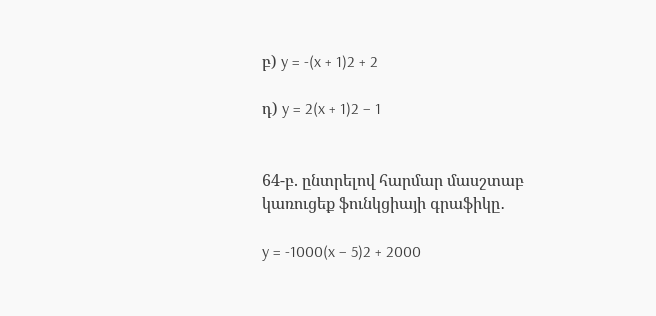բ) y = -(x + 1)2 + 2

դ) y = 2(x + 1)2 – 1


64-բ. ընտրելով հարմար մասշտաբ կառուցեք ֆունկցիայի գրաֆիկը․

y = -1000(x – 5)2 + 2000